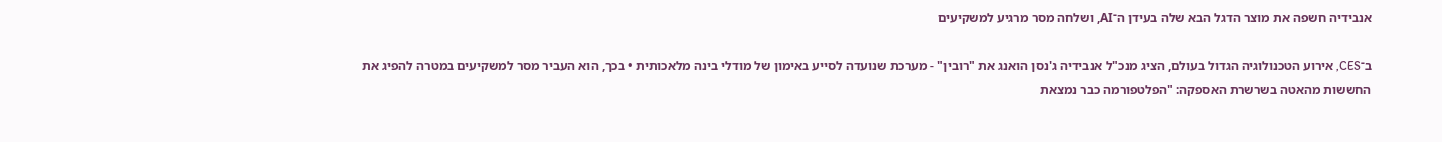אנבידיה חשפה את מוצר הדגל הבא שלה בעידן ה־AI, ושלחה מסר מרגיע למשקיעים

ב־CES, אירוע הטכנולוגיה הגדול בעולם, הציג מנכ"ל אנבידיה ג'נסן הואנג את "רובין" - מערכת שנועדה לסייע באימון של מודלי בינה מלאכותית • בכך, הוא העביר מסר למשקיעים במטרה להפיג את החששות מהאטה בשרשרת האספקה: "הפלטפורמה כבר נמצאת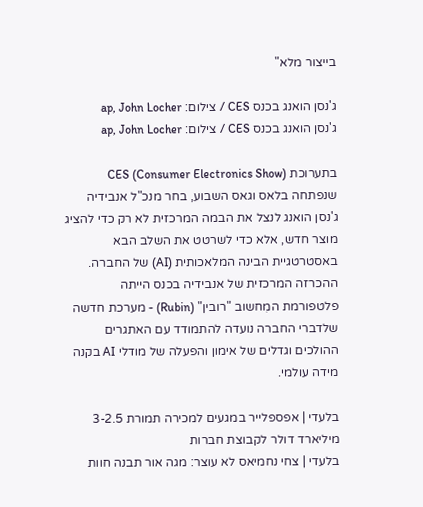בייצור מלא"

ג'נסן הואנג בכנס CES / צילום: ap, John Locher
ג'נסן הואנג בכנס CES / צילום: ap, John Locher

בתערוכת CES (Consumer Electronics Show) שנפתחה בלאס וגאס השבוע, בחר מנכ"ל אנבידיה ג'נסן הואנג לנצל את הבמה המרכזית לא רק כדי להציג מוצר חדש, אלא כדי לשרטט את השלב הבא באסטרטגיית הבינה המלאכותית (AI) של החברה. ההכרזה המרכזית של אנבידיה בכנס הייתה פלטפורמת המִחשוב "רובין" (Rubin) - מערכת חדשה שלדברי החברה נועדה להתמודד עם האתגרים ההולכים וגדלים של אימון והפעלה של מודלי AI בקנה מידה עולמי.

בלעדי | אפספלייר במגעים למכירה תמורת 3-2.5 מיליארד דולר לקבוצת חברות
בלעדי | צחי נחמיאס לא עוצר: מגה אור תבנה חוות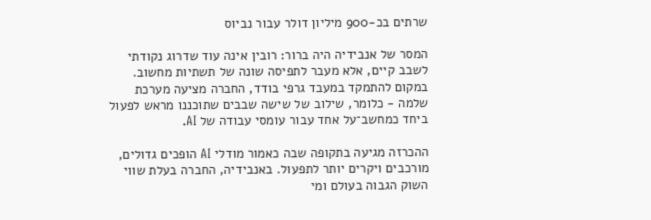שרתים בכ-900 מיליון דולר עבור נביוס

המסר של אנבידיה היה ברור: רובין אינה עוד שדרוג נקודתי לשבב קיים, אלא מעבר לתפיסה שונה של תשתיות מחשוב. במקום להתמקד במעבד גרפי בודד, החברה מציעה מערכת שלמה - כלומר, שילוב של שישה שבבים שתוכננו מראש לפעול ביחד כמחשב־על אחד עבור עומסי עבודה של AI.

ההכרזה מגיעה בתקופה שבה כאמור מודלי AI הופכים גדולים, מורכבים ויקרים יותר לתפעול. באנבידיה, החברה בעלת שווי השוק הגבוה בעולם ומי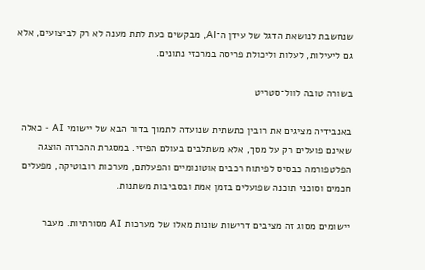שנחשבת לנושאת הדגל של עידן ה־AI, מבקשים כעת לתת מענה לא רק לביצועים, אלא גם ליעילות, לעלות וליכולת פריסה במרכזי נתונים.

בשורה טובה לוול־סטריט

באנבידיה מציגים את רובין כתשתית שנועדה לתמוך בדור הבא של יישומי AI - כאלה שאינם פועלים רק על מסך, אלא משתלבים בעולם הפיזי. במסגרת ההכרזה הוצגה הפלטפורמה כבסיס לפיתוח רכבים אוטונומיים והפעלתם, מערכות רובוטיקה, מפעלים חכמים וסוכני תוכנה שפועלים בזמן אמת ובסביבות משתנות.

יישומים מסוג זה מציבים דרישות שונות מאלו של מערכות AI מסורתיות. מעבר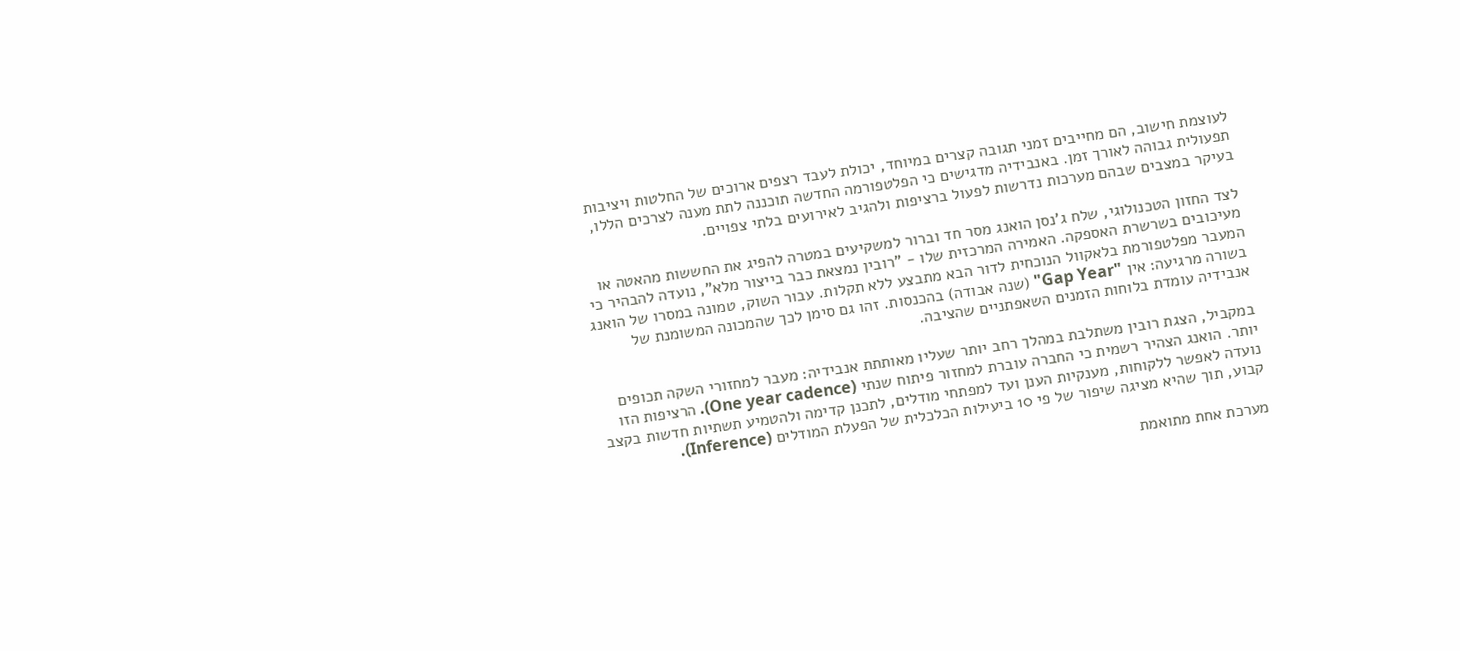לעוצמת חישוב, הם מחייבים זמני תגובה קצרים במיוחד, יכולת לעבד רצפים ארוכים של החלטות ויציבות תפעולית גבוהה לאורך זמן. באנבידיה מדגישים כי הפלטפורמה החדשה תוכננה לתת מענה לצרכים הללו, בעיקר במצבים שבהם מערכות נדרשות לפעול ברציפות ולהגיב לאירועים בלתי צפויים.

לצד החזון הטכנולוגי, שלח ג'נסן הואנג מסר חד וברור למשקיעים במטרה להפיג את החששות מהאטה או מעיכובים בשרשרת האספקה. האמירה המרכזית שלו - "רובין נמצאת כבר בייצור מלא", נועדה להבהיר כי המעבר מפלטפורמת בלאקוול הנוכחית לדור הבא מתבצע ללא תקלות. עבור השוק, טמונה במסרו של הואנג בשורה מרגיעה: אין "Gap Year" (שנה אבודה) בהכנסות. זהו גם סימן לכך שהמכונה המשומנת של אנבידיה עומדת בלוחות הזמנים השאפתניים שהציבה.

במקביל, הצגת רובין משתלבת במהלך רחב יותר שעליו מאותתת אנבידיה: מעבר למחזורי השקה תכופים יותר. הואנג הצהיר רשמית כי החברה עוברת למחזור פיתוח שנתי (One year cadence). הרציפות הזו נועדה לאפשר ללקוחות, מענקיות הענן ועד למפתחי מודלים, לתכנן קדימה ולהטמיע תשתיות חדשות בקצב קבוע, תוך שהיא מציגה שיפור של פי 10 ביעילות הכלכלית של הפעלת המודלים (Inference).

מערכת אחת מתואמת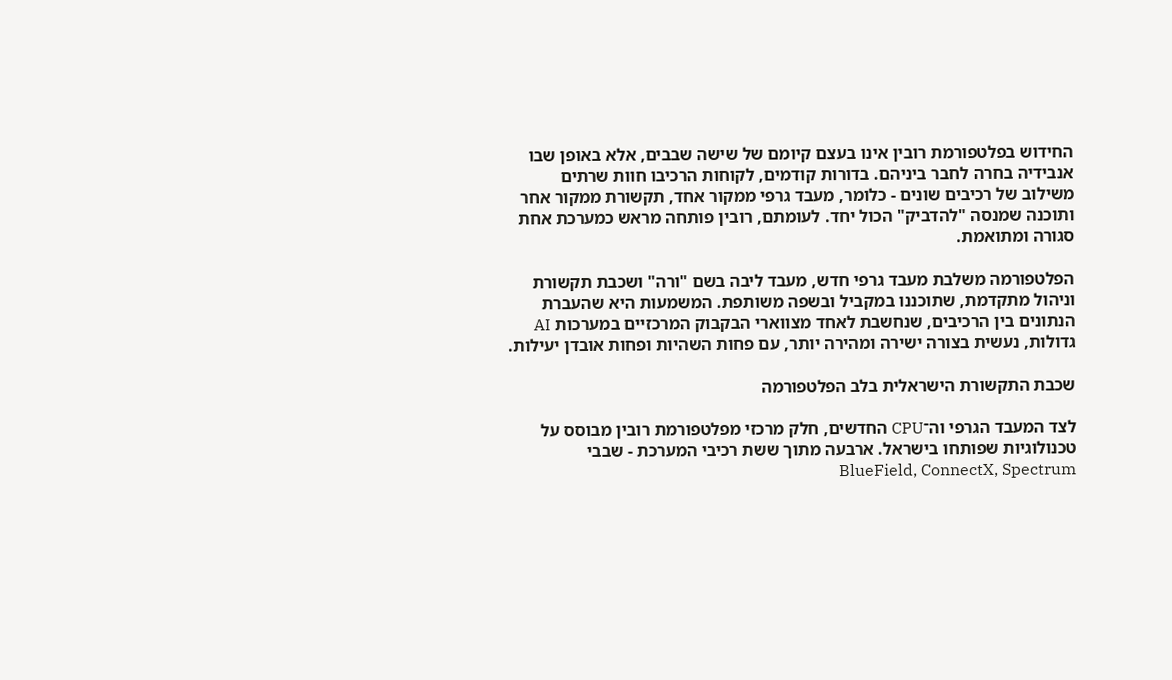החידוש בפלטפורמת רובין אינו בעצם קיומם של שישה שבבים, אלא באופן שבו אנבידיה בחרה לחבר ביניהם. בדורות קודמים, לקוחות הרכיבו חוות שרתים משילוב של רכיבים שונים - כלומר, מעבד גרפי ממקור אחד, תקשורת ממקור אחר ותוכנה שמנסה "להדביק" הכול יחד. לעומתם, רובין פותחה מראש כמערכת אחת סגורה ומתואמת.

הפלטפורמה משלבת מעבד גרפי חדש, מעבד ליבה בשם "ורה" ושכבת תקשורת וניהול מתקדמת, שתוכננו במקביל ובשפה משותפת. המשמעות היא שהעברת הנתונים בין הרכיבים, שנחשבת לאחד מצווארי הבקבוק המרכזיים במערכות AI גדולות, נעשית בצורה ישירה ומהירה יותר, עם פחות השהיות ופחות אובדן יעילות.

שכבת התקשורת הישראלית בלב הפלטפורמה

לצד המעבד הגרפי וה־CPU החדשים, חלק מרכזי מפלטפורמת רובין מבוסס על טכנולוגיות שפותחו בישראל. ארבעה מתוך ששת רכיבי המערכת - שבבי BlueField, ConnectX, Spectrum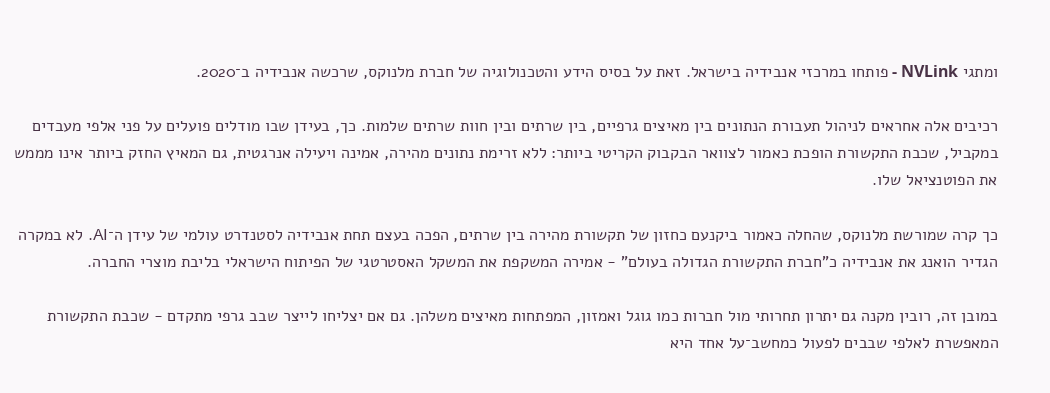ומתגי NVLink - פותחו במרכזי אנבידיה בישראל. זאת על בסיס הידע והטכנולוגיה של חברת מלנוקס, שרכשה אנבידיה ב־2020.

רכיבים אלה אחראים לניהול תעבורת הנתונים בין מאיצים גרפיים, בין שרתים ובין חוות שרתים שלמות. כך, בעידן שבו מודלים פועלים על פני אלפי מעבדים במקביל, שכבת התקשורת הופכת כאמור לצוואר הבקבוק הקריטי ביותר: ללא זרימת נתונים מהירה, אמינה ויעילה אנרגטית, גם המאיץ החזק ביותר אינו מממש את הפוטנציאל שלו.

כך קרה שמורשת מלנוקס, שהחלה כאמור ביקנעם כחזון של תקשורת מהירה בין שרתים, הפכה בעצם תחת אנבידיה לסטנדרט עולמי של עידן ה־AI. לא במקרה הגדיר הואנג את אנבידיה כ"חברת התקשורת הגדולה בעולם" - אמירה המשקפת את המשקל האסטרטגי של הפיתוח הישראלי בליבת מוצרי החברה.

במובן זה, רובין מקנה גם יתרון תחרותי מול חברות כמו גוגל ואמזון, המפתחות מאיצים משלהן. גם אם יצליחו לייצר שבב גרפי מתקדם - שכבת התקשורת המאפשרת לאלפי שבבים לפעול כמחשב־על אחד היא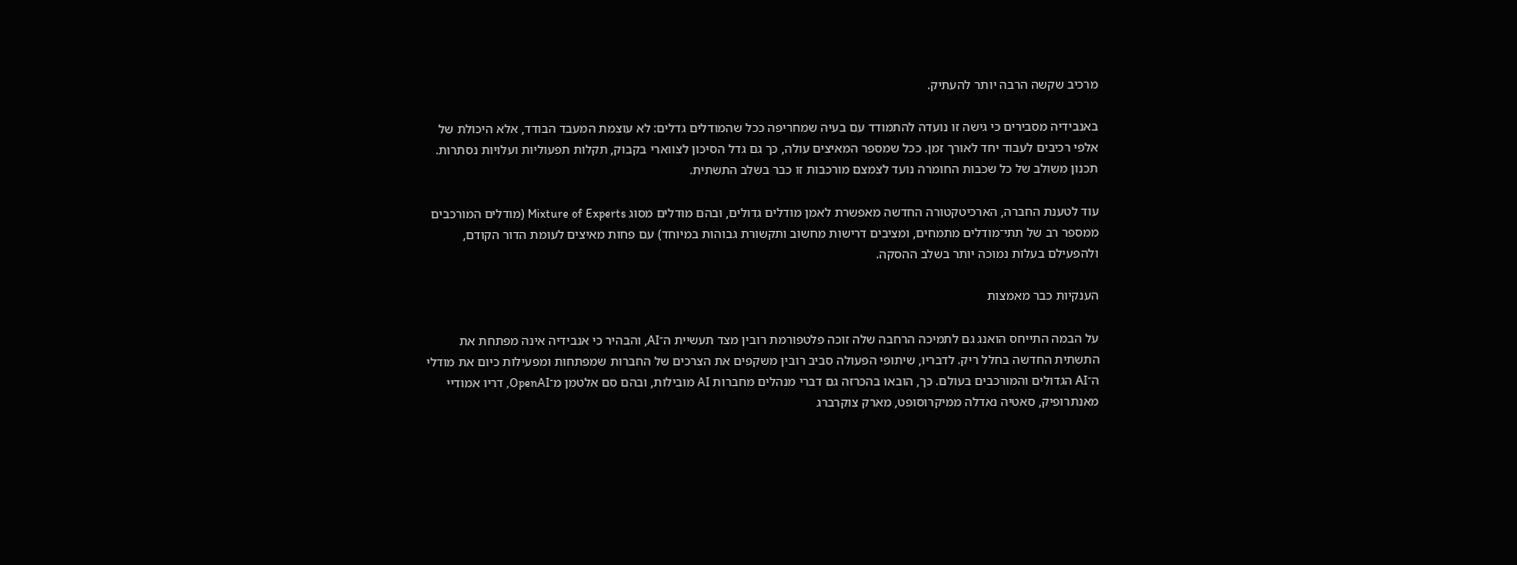מרכיב שקשה הרבה יותר להעתיק.

באנבידיה מסבירים כי גישה זו נועדה להתמודד עם בעיה שמחריפה ככל שהמודלים גדלים: לא עוצמת המעבד הבודד, אלא היכולת של אלפי רכיבים לעבוד יחד לאורך זמן. ככל שמספר המאיצים עולה, כך גם גדל הסיכון לצווארי בקבוק, תקלות תפעוליות ועלויות נסתרות. תכנון משולב של כל שכבות החומרה נועד לצמצם מורכבות זו כבר בשלב התשתית.

עוד לטענת החברה, הארכיטקטורה החדשה מאפשרת לאמן מודלים גדולים, ובהם מודלים מסוג Mixture of Experts (מודלים המורכבים ממספר רב של תתי־מודלים מתמחים, ומציבים דרישות מחשוב ותקשורת גבוהות במיוחד) עם פחות מאיצים לעומת הדור הקודם, ולהפעילם בעלות נמוכה יותר בשלב ההסקה.

הענקיות כבר מאמצות

על הבמה התייחס הואנג גם לתמיכה הרחבה שלה זוכה פלטפורמת רובין מצד תעשיית ה־AI, והבהיר כי אנבידיה אינה מפתחת את התשתית החדשה בחלל ריק. לדבריו, שיתופי הפעולה סביב רובין משקפים את הצרכים של החברות שמפתחות ומפעילות כיום את מודלי ה־AI הגדולים והמורכבים בעולם. כך, הובאו בהכרזה גם דברי מנהלים מחברות AI מובילות, ובהם סם אלטמן מ־OpenAI, דריו אמודיי מאנתרופיק, סאטיה נאדלה ממיקרוסופט, מארק צוקרברג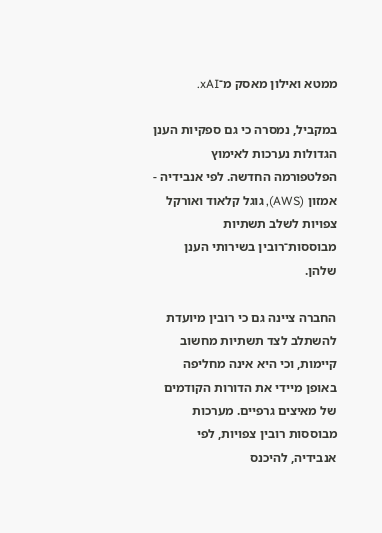ממטא ואילון מאסק מ־xAI.

במקביל, נמסרה כי גם ספקיות הענן הגדולות נערכות לאימוץ הפלטפורמה החדשה. לפי אנבידיה - אמזון (AWS), גוגל קלאוד ואורקל צפויות לשלב תשתיות מבוססות־רובין בשירותי הענן שלהן.

החברה ציינה גם כי רובין מיועדת להשתלב לצד תשתיות מחשוב קיימות, וכי היא אינה מחליפה באופן מיידי את הדורות הקודמים של מאיצים גרפיים. מערכות מבוססות רובין צפויות, לפי אנבידיה, להיכנס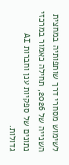לשימוש מסחרי דרך שותפותיה במחצית השנייה של 2026, תחילה כאמור במרכזי נתונים של ספקיות ענן וחברות AI גדולות.